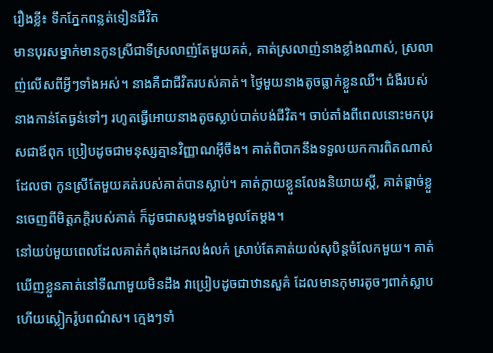រឿងខ្លី៖ ទឹកភ្នែកពន្លត់ទៀនជីវិត
មានបុរសម្នាក់មានកូនស្រីជាទីស្រលាញ់តែមួយគត់, គាត់ស្រលាញ់នាងខ្លាំងណាស់, ស្រលាញ់លើសពីអ្វីៗទាំងអស់។ នាងគឺជាជីវិតរបស់គាត់។ ថ្ងៃមួយនាងតូចធ្លាក់ខ្លួនឈឺ។ ជំងឺរបស់នាងកាន់តែធ្ងន់ទៅៗ រហូតធ្វើអោយនាងតូចស្លាប់បាត់បង់ជីវិត។ ចាប់តាំងពីពេលនោះមកបុរសជាឪពុក ប្រៀបដូចជាមនុស្សគ្មានវិញ្ញាណអ៊ីចឹង។ គាត់ពិបាកនឹងទទួលយកការពិតណាស់ដែលថា កូនស្រីតែមួយគត់របស់គាត់បានស្លាប់។ គាត់ក្លាយខ្លួនលែងនិយាយស្តី, គាត់ផ្តាច់ខ្លួនចេញពីមិត្តភក្តិរបស់គាត់ ក៏ដូចជាសង្គមទាំងមូលតែម្តង។
នៅយប់មួយពេលដែលគាត់កំពុងដេកលង់លក់ ស្រាប់តែគាត់យល់សុបិន្តចំលែកមួយ។ គាត់ឃើញខ្លួនគាត់នៅទីណាមួយមិនដឹង វាប្រៀបដូចជាឋានសួគ៌ ដែលមានកុមារតូចៗពាក់ស្លាប ហើយស្លៀករ៉ូបពណ៌ស។ ក្មេងៗទាំ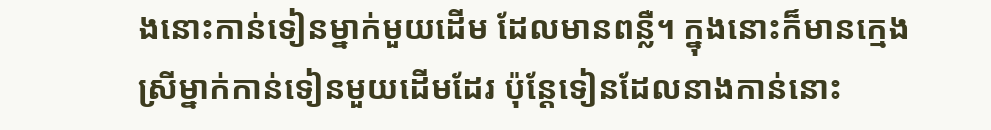ងនោះកាន់ទៀនម្នាក់មួយដើម ដែលមានពន្លឺ។ ក្នុងនោះក៏មានក្មេងស្រីម្នាក់កាន់ទៀនមួយដើមដែរ ប៉ុន្តែទៀនដែលនាងកាន់នោះ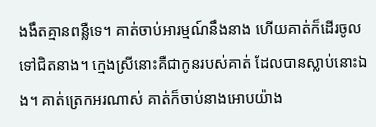ងងឹតគ្មានពន្លឺទេ។ គាត់ចាប់អារម្មណ៍នឹងនាង ហើយគាត់ក៏ដើរចូលទៅជិតនាង។ ក្មេងស្រីនោះគឺជាកូនរបស់គាត់ ដែលបានស្លាប់នោះឯង។ គាត់ត្រេកអរណាស់ គាត់ក៏ចាប់នាងអោបយ៉ាង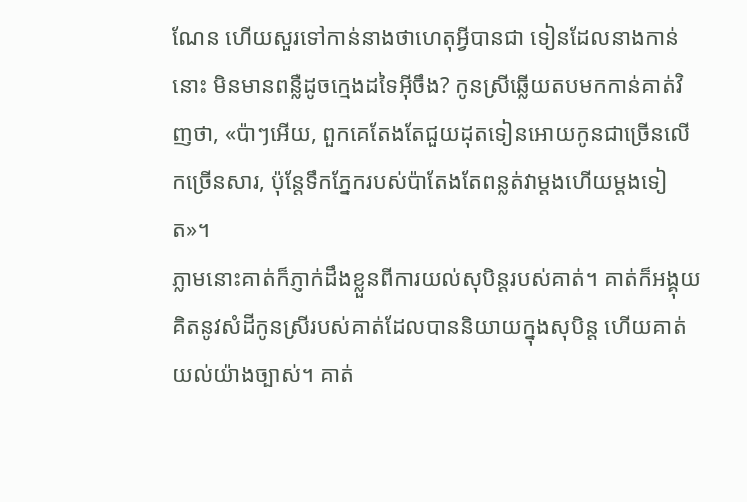ណែន ហើយសួរទៅកាន់នាងថាហេតុអ្វីបានជា ទៀនដែលនាងកាន់នោះ មិនមានពន្លឺដូចក្មេងដទៃអ៊ីចឹង? កូនស្រីឆ្លើយតបមកកាន់គាត់វិញថា, «ប៉ាៗអើយ, ពួកគេតែងតែជួយដុតទៀនអោយកូនជាច្រើនលើកច្រើនសារ, ប៉ុន្តែទឹកភ្នែករបស់ប៉ាតែងតែពន្លត់វាម្តងហើយម្តងទៀត»។
ភ្លាមនោះគាត់ក៏ភ្ញាក់ដឹងខ្លួនពីការយល់សុបិន្តរបស់គាត់។ គាត់ក៏អង្គុយគិតនូវសំដីកូនស្រីរបស់គាត់ដែលបាននិយាយក្នុងសុបិន្ត ហើយគាត់យល់យ៉ាងច្បាស់។ គាត់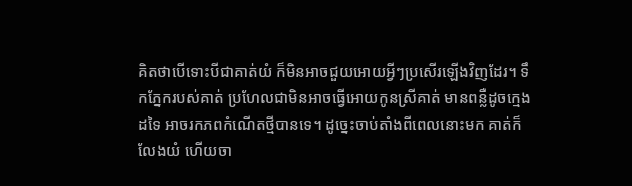គិតថាបើទោះបីជាគាត់យំ ក៏មិនអាចជួយអោយអ្វីៗប្រសើរឡើងវិញដែរ។ ទឹកភ្នែករបស់គាត់ ប្រហែលជាមិនអាចធ្វើអោយកូនស្រីគាត់ មានពន្លឺដូចក្មេងដទៃ អាចរកភពកំណើតថ្មីបានទេ។ ដូច្នេះចាប់តាំងពីពេលនោះមក គាត់ក៏លែងយំ ហើយចា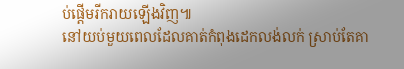ប់ផ្តើមរីករាយឡើងវិញ៕
នៅយប់មួយពេលដែលគាត់កំពុងដេកលង់លក់ ស្រាប់តែគា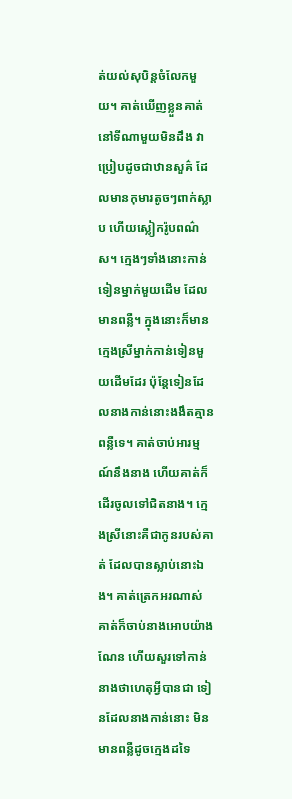ត់យល់សុបិន្តចំលែកមួយ។ គាត់ឃើញខ្លួនគាត់នៅទីណាមួយមិនដឹង វាប្រៀបដូចជាឋានសួគ៌ ដែលមានកុមារតូចៗពាក់ស្លាប ហើយស្លៀករ៉ូបពណ៌ស។ ក្មេងៗទាំងនោះកាន់ទៀនម្នាក់មួយដើម ដែលមានពន្លឺ។ ក្នុងនោះក៏មានក្មេងស្រីម្នាក់កាន់ទៀនមួយដើមដែរ ប៉ុន្តែទៀនដែលនាងកាន់នោះងងឹតគ្មានពន្លឺទេ។ គាត់ចាប់អារម្មណ៍នឹងនាង ហើយគាត់ក៏ដើរចូលទៅជិតនាង។ ក្មេងស្រីនោះគឺជាកូនរបស់គាត់ ដែលបានស្លាប់នោះឯង។ គាត់ត្រេកអរណាស់ គាត់ក៏ចាប់នាងអោបយ៉ាងណែន ហើយសួរទៅកាន់នាងថាហេតុអ្វីបានជា ទៀនដែលនាងកាន់នោះ មិនមានពន្លឺដូចក្មេងដទៃ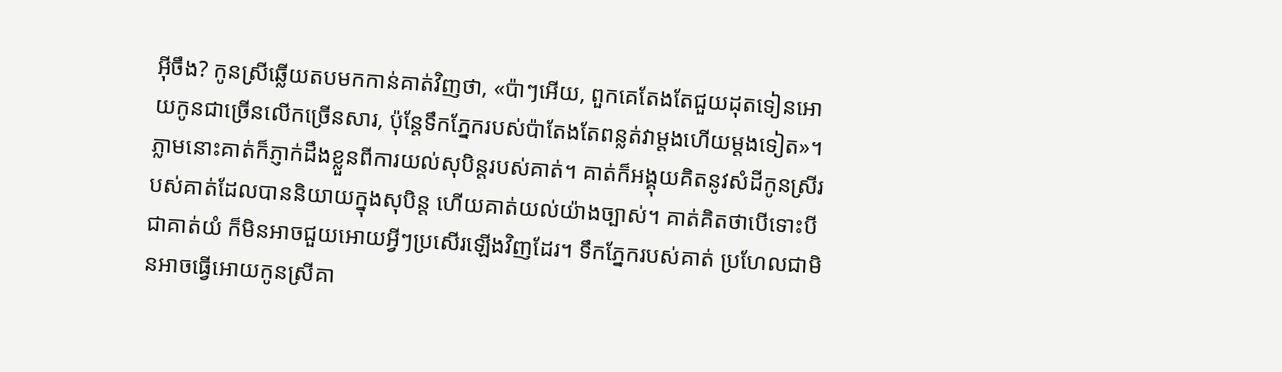អ៊ីចឹង? កូនស្រីឆ្លើយតបមកកាន់គាត់វិញថា, «ប៉ាៗអើយ, ពួកគេតែងតែជួយដុតទៀនអោយកូនជាច្រើនលើកច្រើនសារ, ប៉ុន្តែទឹកភ្នែករបស់ប៉ាតែងតែពន្លត់វាម្តងហើយម្តងទៀត»។
ភ្លាមនោះគាត់ក៏ភ្ញាក់ដឹងខ្លួនពីការយល់សុបិន្តរបស់គាត់។ គាត់ក៏អង្គុយគិតនូវសំដីកូនស្រីរបស់គាត់ដែលបាននិយាយក្នុងសុបិន្ត ហើយគាត់យល់យ៉ាងច្បាស់។ គាត់គិតថាបើទោះបីជាគាត់យំ ក៏មិនអាចជួយអោយអ្វីៗប្រសើរឡើងវិញដែរ។ ទឹកភ្នែករបស់គាត់ ប្រហែលជាមិនអាចធ្វើអោយកូនស្រីគា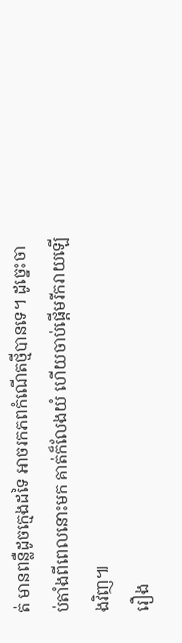ត់ មានពន្លឺដូចក្មេងដទៃ អាចរកភពកំណើតថ្មីបានទេ។ ដូច្នេះចាប់តាំងពីពេលនោះមក គាត់ក៏លែងយំ ហើយចាប់ផ្តើមរីករាយឡើងវិញ៕
រឿង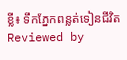ខ្លី៖ ទឹកភ្នែកពន្លត់ទៀនជីវិត
Reviewed by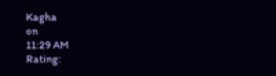Kagha
on
11:29 AM
Rating: